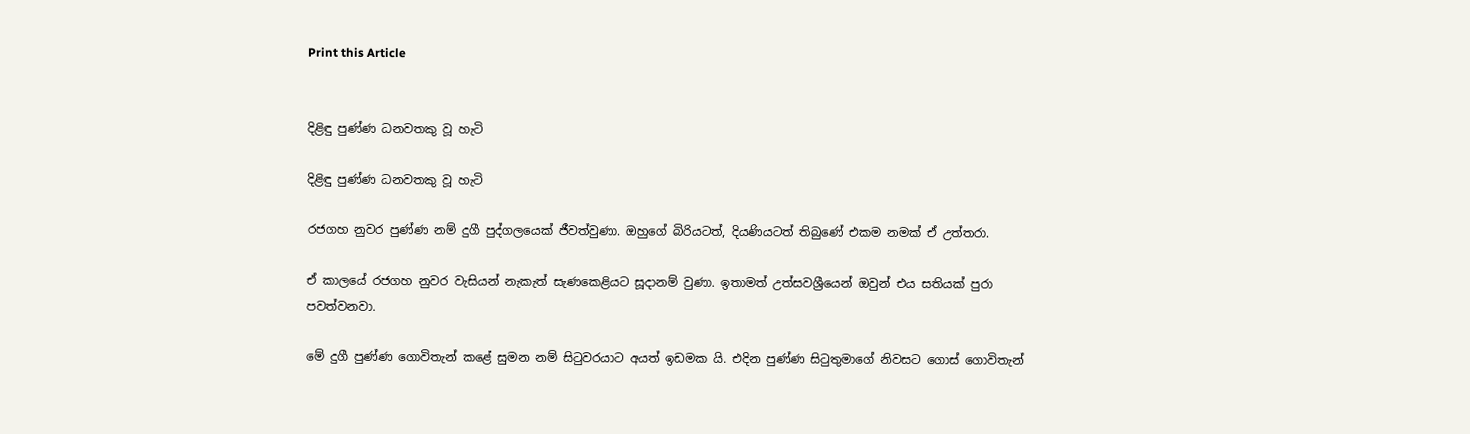Print this Article


දිළිඳු පුණ්ණ ධනවතකු වූ හැටි

දිළිඳු පුණ්ණ ධනවතකු වූ හැටි

රජගහ නුවර පුණ්ණ නම් දුගී පුද්ගලයෙක් ජීවත්වුණා. ඔහුගේ බිරියටත්, දියණියටත් තිබුණේ එකම නමක් ඒ උත්තරා.

ඒ කාලයේ රජගහ නුවර වැසියන් නැකැත් සැණකෙළියට සූදානම් වුණා. ඉතාමත් උත්සවශ්‍රීයෙන් ඔවුන් එය සතියක් පුරා පවත්වනවා.

මේ දුගී පුණ්ණ ගොවිතැන් කළේ සුමන නම් සිටුවරයාට අයත් ඉඩමක යි. එදින පුණ්ණ සිටුතුමාගේ නිවසට ගොස් ගොවිතැන්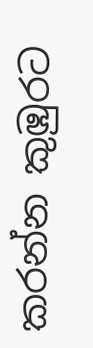කරන්න කුඹුරට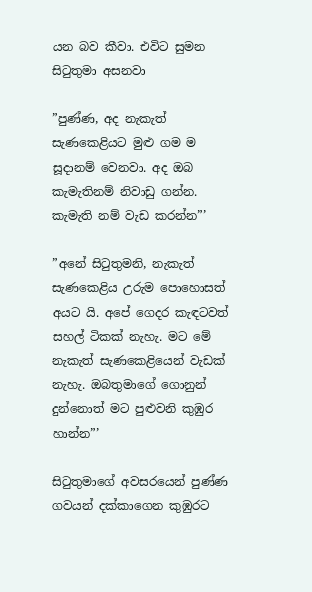යන බව කීවා. එවිට සුමන සිටුතුමා අසනවා

”පුණ්ණ, අද නැකැත් සැණකෙළියට මුළු ගම ම සූදානම් වෙනවා. අද ඔබ කැමැතිනම් නිවාඩු ගන්න. කැමැති නම් වැඩ කරන්න”’

”අනේ සිටුතුමනි, නැකැත් සැණකෙළිය උරුම පොහොසත් අයට යි. අපේ ගෙදර කැඳටවත් සහල් ටිකක් නැහැ. මට මේ නැකැත් සැණකෙළියෙන් වැඩක් නැහැ. ඔබතුමාගේ ගොනුන් දුන්නොත් මට පුළුවනි කුඹුර හාන්න”’

සිටුතුමාගේ අවසරයෙන් පුණ්ණ ගවයන් දක්කාගෙන කුඹුරට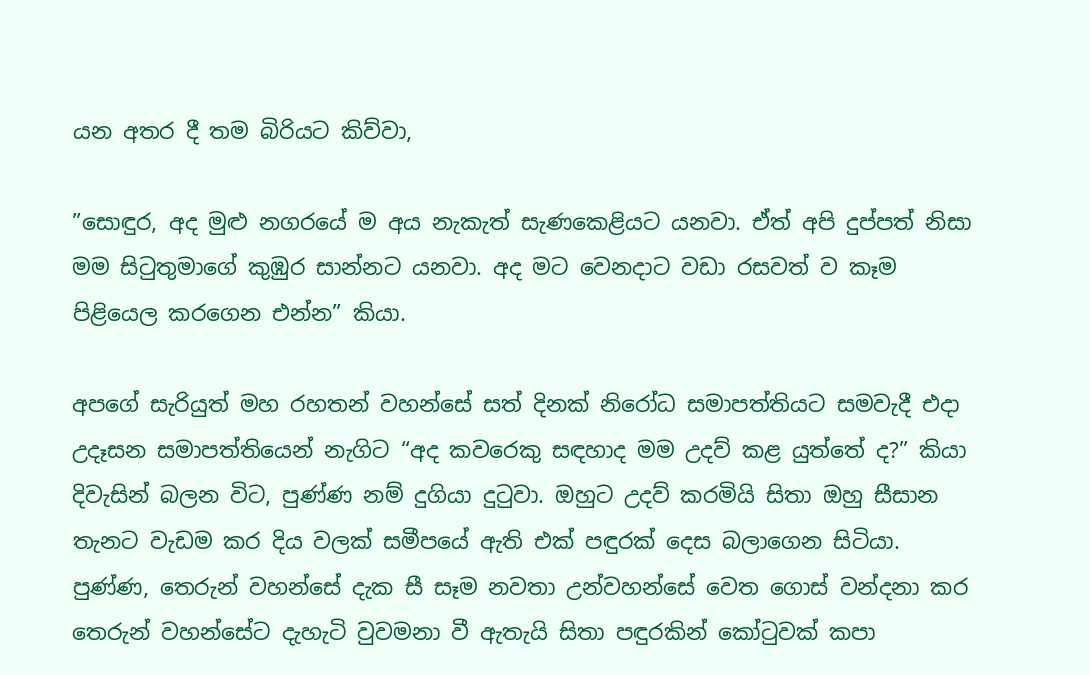යන අතර දී තම බිරියට කිව්වා,

”සොඳුර, අද මුළු නගරයේ ම අය නැකැත් සැණකෙළියට යනවා. ඒත් අපි දුප්පත් නිසා මම සිටුතුමාගේ කුඹුර සාන්නට යනවා. අද මට වෙනදාට වඩා රසවත් ව කෑම පිළියෙල කරගෙන එන්න” කියා.

අපගේ සැරියුත් මහ රහතන් වහන්සේ සත් දිනක් නිරෝධ සමාපත්තියට සමවැදී එදා උදෑසන සමාපත්තියෙන් නැගිට “අද කවරෙකු සඳහාද මම උදව් කළ යුත්තේ ද?” කියා දිවැසින් බලන විට, පුණ්ණ නම් දුගියා දුටුවා. ඔහුට උදව් කරමියි සිතා ඔහු සීසාන තැනට වැඩම කර දිය වලක් සමීපයේ ඇති එක් පඳුරක් දෙස බලාගෙන සිටියා. පුණ්ණ, තෙරුන් වහන්සේ දැක සී සෑම නවතා උන්වහන්සේ වෙත ගොස් වන්දනා කර තෙරුන් වහන්සේට දැහැටි වුවමනා වී ඇතැයි සිතා පඳුරකින් කෝටුවක් කපා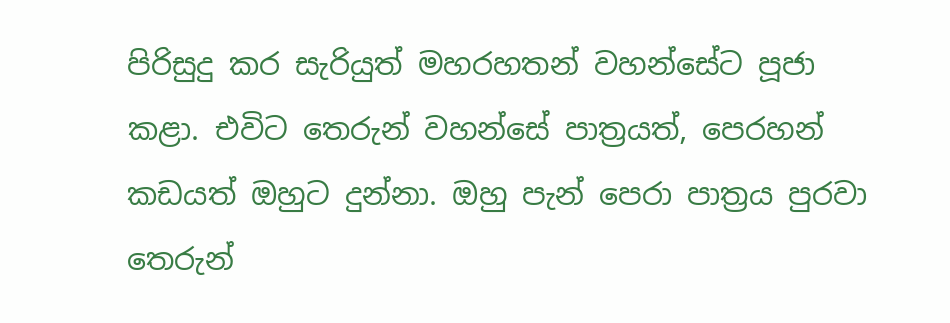පිරිසුදු කර සැරියුත් මහරහතන් වහන්සේට පූජා කළා. එවිට තෙරුන් වහන්සේ පාත්‍රයත්, පෙරහන් කඩයත් ඔහුට දුන්නා. ඔහු පැන් පෙරා පාත්‍රය පුරවා තෙරුන්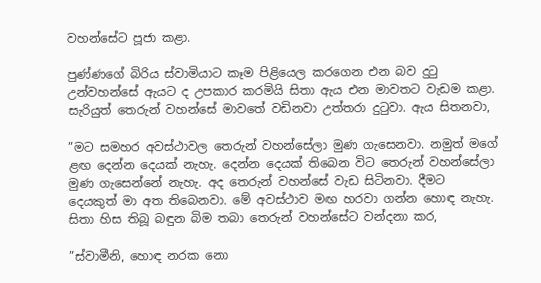වහන්සේට පූජා කළා.

පුණ්ණගේ බිරිය ස්වාමියාට කෑම පිළියෙල කරගෙන එන බව දුටු උන්වහන්සේ ඇයට ද උපකාර කරමියි සිතා ඇය එන මාවතට වැඩම කළා. සැරියුත් තෙරුන් වහන්සේ මාවතේ වඩිනවා උත්තරා දුටුවා. ඇය සිතනවා,

”මට සමහර අවස්ථාවල තෙරුන් වහන්සේලා මුණ ගැසෙනවා. නමුත් මගේ ළඟ දෙන්න දෙයක් නැහැ. දෙන්න දෙයක් තිබෙන විට තෙරුන් වහන්සේලා මුණ ගැසෙන්නේ නැහැ. අද තෙරුන් වහන්සේ වැඩ සිටිනවා. දීමට දෙයකුත් මා අත තිබෙනවා. මේ අවස්ථාව මඟ හරවා ගන්න හොඳ නැහැ. සිතා හිස තිබූ බඳුන බිම තබා තෙරුන් වහන්සේට වන්දනා කර,

”ස්වාමීනි, හොඳ නරක නො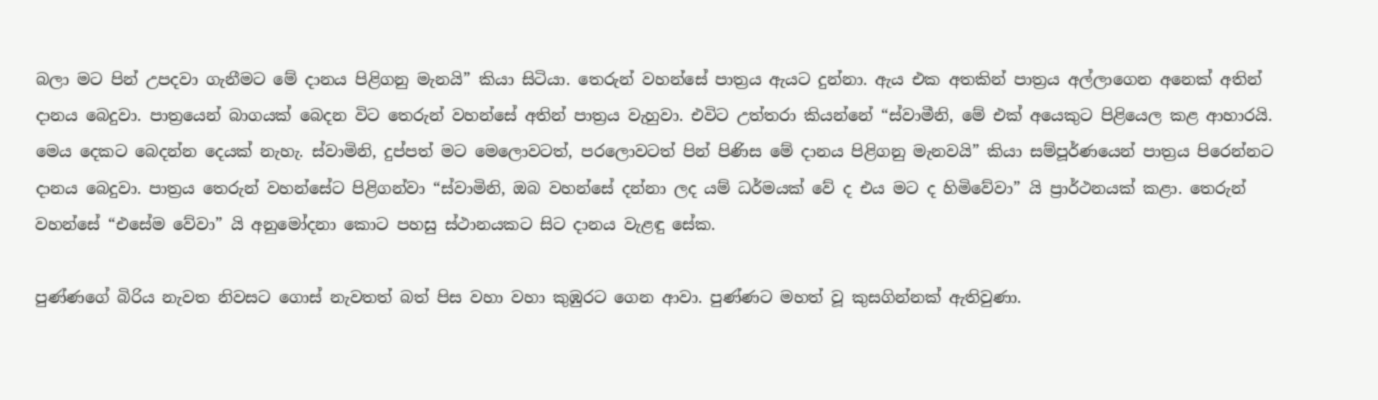බලා මට පින් උපදවා ගැනීමට මේ දානය පිළිගනු මැනයි” කියා සිටියා. තෙරුන් වහන්සේ පාත්‍රය ඇයට දුන්නා. ඇය එක අතකින් පාත්‍රය අල්ලාගෙන අනෙක් අතින් දානය බෙදුවා. පාත්‍රයෙන් බාගයක් බෙදන විට තෙරුන් වහන්සේ අතින් පාත්‍රය වැහුවා. එවිට උත්තරා කියන්නේ “ස්වාමීනි, මේ එක් අයෙකුට පිළියෙල කළ ආහාරයි. මෙය දෙකට බෙදන්න දෙයක් නැහැ. ස්වාමිනි, දුප්පත් මට මෙලොවටත්, පරලොවටත් පින් පිණිස මේ දානය පිළිගනු මැනවයි” කියා සම්පූර්ණයෙන් පාත්‍රය පිරෙන්නට දානය බෙදුවා. පාත්‍රය තෙරුන් වහන්සේට පිළිගන්වා “ස්වාමිනි, ඔබ වහන්සේ දන්නා ලද යම් ධර්මයක් වේ ද එය මට ද හිමිවේවා” යි ප්‍රාර්ථනයක් කළා. තෙරුන් වහන්සේ “එසේම වේවා” යි අනුමෝදනා කොට පහසු ස්ථානයකට සිට දානය වැළඳු සේක.

පුණ්ණගේ බිරිය නැවත නිවසට ගොස් නැවතත් බත් පිස වහා වහා කුඹුරට ගෙන ආවා. පුණ්ණට මහත් වූ කුසගින්නක් ඇතිවුණා.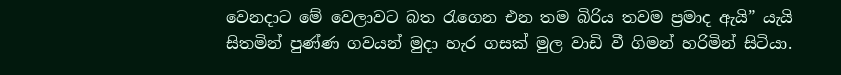වෙනදාට මේ වෙලාවට බත රැගෙන එන තම බිරිය තවම ප්‍රමාද ඇයි” යැයි සිතමින් පුණ්ණ ගවයන් මුදා හැර ගසක් මුල වාඩි වී ගිමන් හරිමින් සිටියා.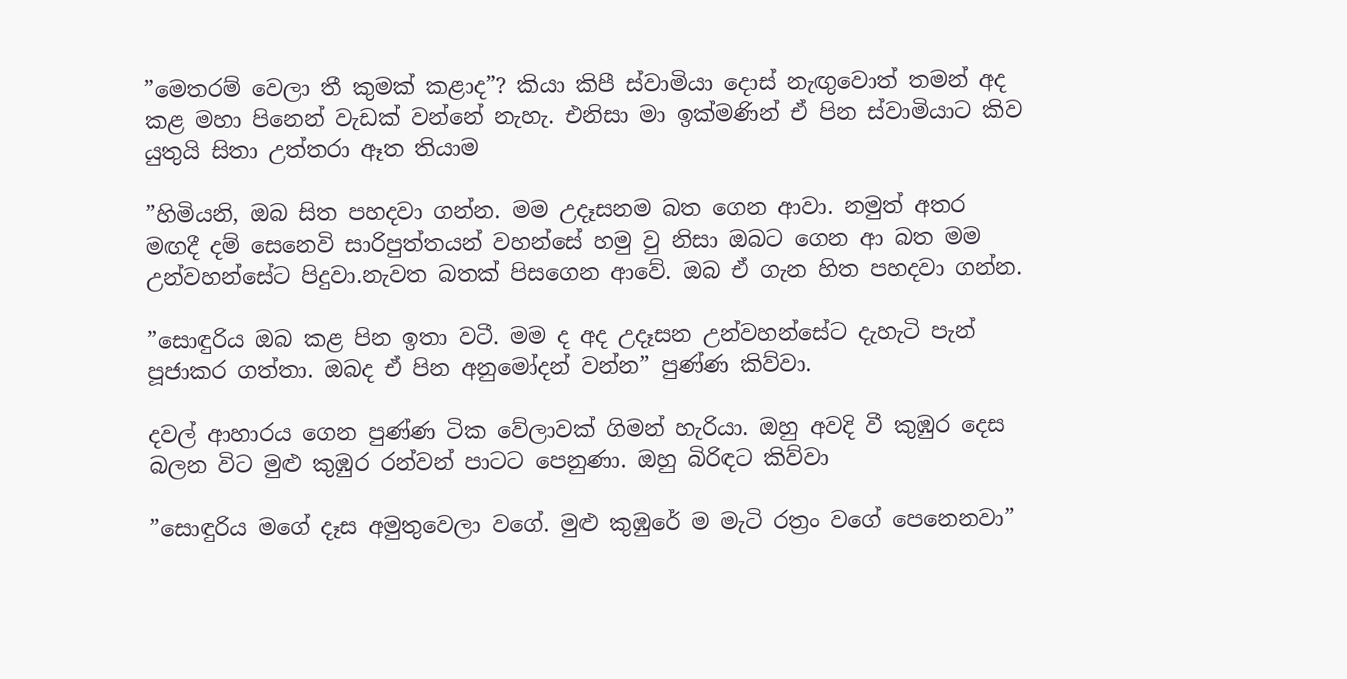”මෙතරම් වෙලා තී කුමක් කළාද”? කියා කිපී ස්වාමියා දොස් නැඟුවොත් තමන් අද කළ මහා පිනෙන් වැඩක් වන්නේ නැහැ. එනිසා මා ඉක්මණින් ඒ පින ස්වාමියාට කිව යුතුයි සිතා උත්තරා ඈත තියාම

”හිමියනි, ඔබ සිත පහදවා ගන්න. මම උදෑසනම බත ගෙන ආවා. නමුත් අතර මඟදී දම් සෙනෙවි සාරිපුත්තයන් වහන්සේ හමු වු නිසා ඔබට ගෙන ආ බත මම උන්වහන්සේට පිදුවා.නැවත බතක් පිසගෙන ආවේ. ඔබ ඒ ගැන හිත පහදවා ගන්න.

”සොඳුරිය ඔබ කළ පින ඉතා වටී. මම ද අද උදෑසන උන්වහන්සේට දැහැටි පැන් පූජාකර ගත්තා. ඔබද ඒ පින අනුමෝදන් වන්න” පුණ්ණ කිව්වා.

දවල් ආහාරය ගෙන පුණ්ණ ටික වේලාවක් ගිමන් හැරියා. ඔහු අවදි වී කුඹුර දෙස බලන විට මුළු කුඹුර රන්වන් පාටට පෙනුණා. ඔහු බිරිඳට කිව්වා

”සොඳුරිය මගේ දෑස අමුතුවෙලා වගේ. මුළු කුඹුරේ ම මැටි රත්‍රං වගේ පෙනෙනවා”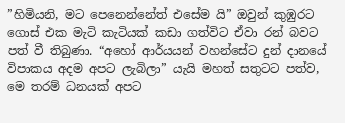”හිමියනි, මට පෙනෙන්නේත් එසේම යි” ඔවුන් කුඹුරට ගොස් එක මැටි කැටියක් කඩා ගත්විට ඒවා රන් බවට පත් වී තිබුණා. “අහෝ ආර්යයන් වහන්සේට දුන් දානයේ විපාකය අදම අපට ලැබිලා” යැයි මහත් සතුටට පත්ව, මෙ තරම් ධනයක් අපට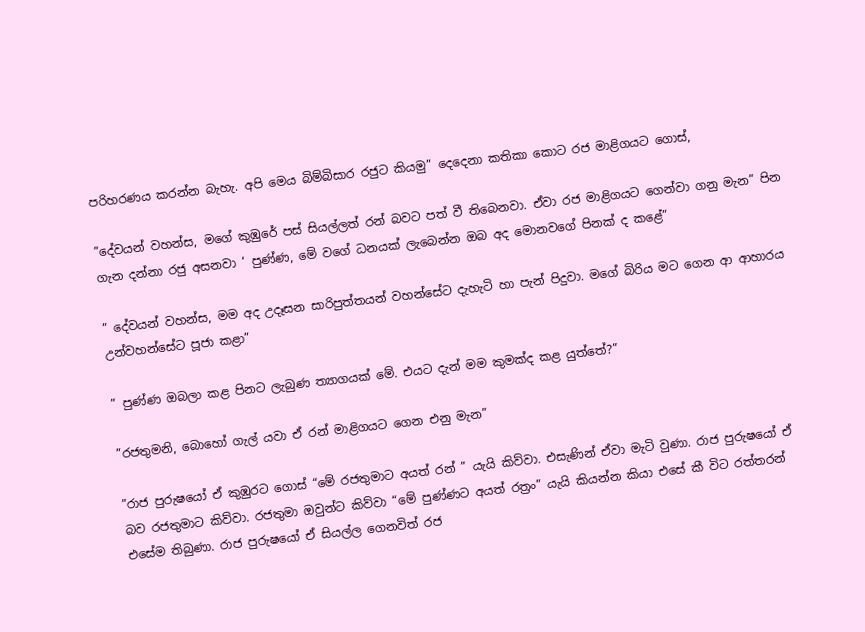පරිහරණය කරන්න බැහැ. අපි මෙය බිම්බිසාර රජුට කියමු” දෙදෙනා කතිකා කොට රජ මාළිගයට ගොස්,

”දේවයන් වහන්ස, මගේ කුඹුරේ පස් සියල්ලත් රන් බවට පත් වී තිබෙනවා. ඒවා රජ මාළිගයට ගෙන්වා ගනු මැන” පින ගැන දන්නා රජු අසනවා ‘ පුණ්ණ, මේ වගේ ධනයක් ලැබෙන්න ඔබ අද මොනවගේ පිනක් ද කළේ”

” දේවයන් වහන්ස, මම අද උදෑසන සාරිපුත්තයන් වහන්සේට දැහැටි හා පැන් පිදුවා. මගේ බිරිය මට ගෙන ආ ආහාරය උන්වහන්සේට පූජා කළා”

” පුණ්ණ ඔබලා කළ පිනට ලැබුණ ත්‍යාගයක් මේ. එයට දැන් මම කුමක්ද කළ යුත්තේ?”

”රජතුමනි, බොහෝ ගැල් යවා ඒ රන් මාළිගයට ගෙන එනු මැන”

”රාජ පුරුෂයෝ ඒ කුඹුරට ගොස් “මේ රජතුමාට අයත් රන් ” යැයි කිව්වා. එසැණින් ඒවා මැටි වුණා. රාජ පුරුෂයෝ ඒ බව රජතුමාට කිව්වා. රජතුමා ඔවුන්ට කිව්වා “මේ පුණ්ණට අයත් රත්‍රං” යැයි කියන්න කියා එසේ කී විට රත්තරන් එසේම තිබුණා. රාජ පුරුෂයෝ ඒ සියල්ල ගෙනවිත් රජ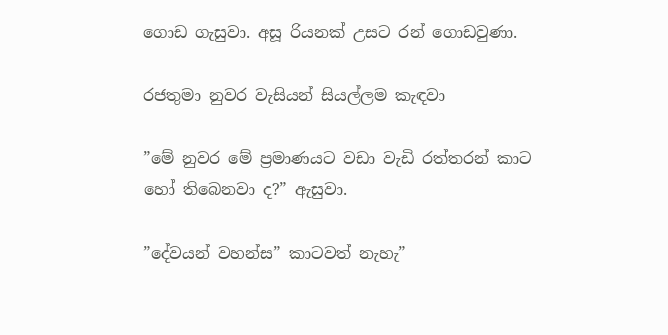ගොඩ ගැසුවා. අසූ රියනක් උසට රන් ගොඩවුණා.

රජතුමා නුවර වැසියන් සියල්ලම කැඳවා

”මේ නුවර මේ ප්‍රමාණයට වඩා වැඩි රත්තරන් කාට හෝ තිබෙනවා ද?” ඇසුවා.

”දේවයන් වහන්ස” කාටවත් නැහැ”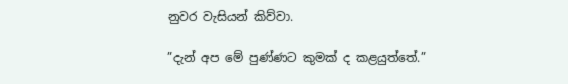නුවර වැසියන් කිව්වා.

”දැන් අප මේ පුණ්ණට කුමක් ද කළයුත්තේ.”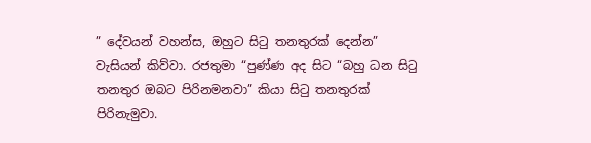” දේවයන් වහන්ස, ඔහුට සිටු තනතුරක් දෙන්න” වැසියන් කිව්වා. රජතුමා “පුණ්ණ අද සිට “බහු ධන සිටු තනතුර ඔබට පිරිනමනවා” කියා සිටු තනතුරක් පිරිනැමුවා.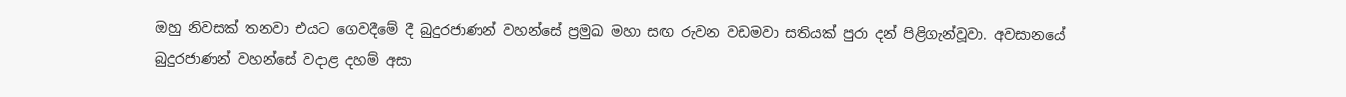ඔහු නිවසක් තනවා එයට ගෙවදීමේ දී බුදුරජාණන් වහන්සේ ප්‍රමුඛ මහා සඟ රුවන වඩමවා සතියක් පුරා දන් පිළිගැන්වූවා. අවසානයේ බුදුරජාණන් වහන්සේ වදාළ දහම් අසා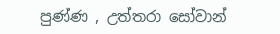පුණ්ණ , උත්තරා සෝවාන්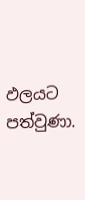ඵලයට පත්වුණා.